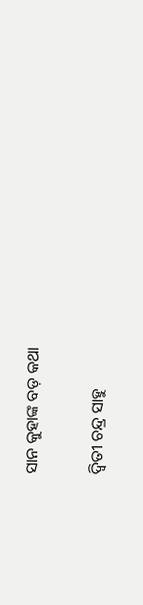ସାନ କୁହାଙ୍କ ବଡ଼ କଥା

ଦ୍ୱିତୀ ଚନ୍ଦ୍ର ସାହୁ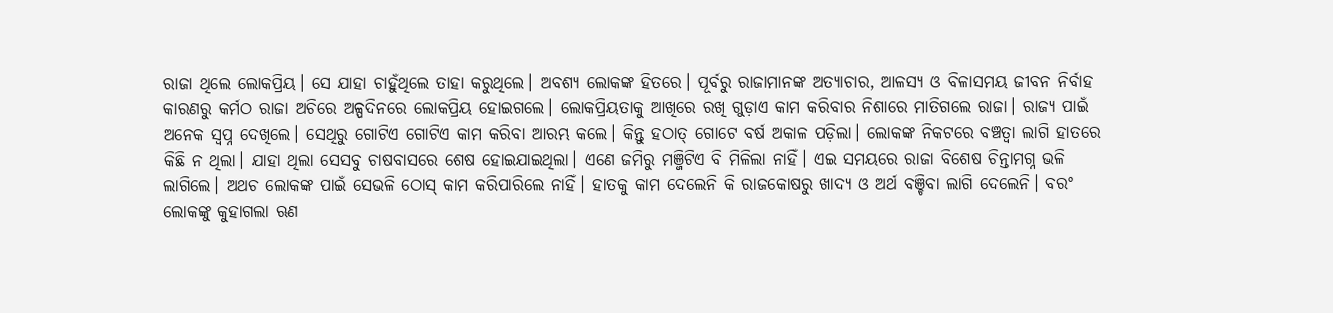ରାଜା ଥିଲେ ଲୋକପ୍ରିୟ। ସେ ଯାହା ଚାହୁଁଥିଲେ ତାହା କରୁଥିଲେ। ଅବଶ୍ୟ ଲୋକଙ୍କ ହିତରେ। ପୂର୍ବରୁ ରାଜାମାନଙ୍କ ଅତ୍ୟାଚାର, ଆଳସ୍ୟ ଓ ବିଳାସମୟ ଜୀବନ ନିର୍ବାହ କାରଣରୁ କର୍ମଠ ରାଜା ଅଚିରେ ଅଳ୍ପଦିନରେ ଲୋକପ୍ରିୟ ହୋଇଗଲେ। ଲୋକପ୍ରିୟତାକୁ ଆଖିରେ ରଖି ଗୁଡ଼ାଏ କାମ କରିବାର ନିଶାରେ ମାତିଗଲେ ରାଜା। ରାଜ୍ୟ ପାଇଁ ଅନେକ ସ୍ବପ୍ନ ଦେଖିଲେ। ସେଥିରୁ ଗୋଟିଏ ଗୋଟିଏ କାମ କରିବା ଆରମ୍ଭ କଲେ। କିନ୍ତୁ ହଠାତ୍‌ ଗୋଟେ ବର୍ଷ ଅକାଳ ପଡ଼ିଲା। ଲୋକଙ୍କ ନିକଟରେ ବଞ୍ଚତ୍ବା ଲାଗି ହାତରେ କିଛି ନ ଥିଲା। ଯାହା ଥିଲା ସେସବୁ ଚାଷବାସରେ ଶେଷ ହୋଇଯାଇଥିଲା। ଏଣେ ଜମିରୁ ମଞ୍ଜିଟିଏ ବି ମିଳିଲା ନାହିଁ। ଏଇ ସମୟରେ ରାଜା ବିଶେଷ ଚିନ୍ତାମଗ୍ନ ଭଳି ଲାଗିଲେ। ଅଥଚ ଲୋକଙ୍କ ପାଇଁ ସେଭଳି ଠୋସ୍‌ କାମ କରିପାରିଲେ ନାହିଁ। ହାତକୁ କାମ ଦେଲେନି କି ରାଜକୋଷରୁ ଖାଦ୍ୟ ଓ ଅର୍ଥ ବଞ୍ଚିବା ଲାଗି ଦେଲେନି। ବରଂ ଲୋକଙ୍କୁ କୁହାଗଲା ଋଣ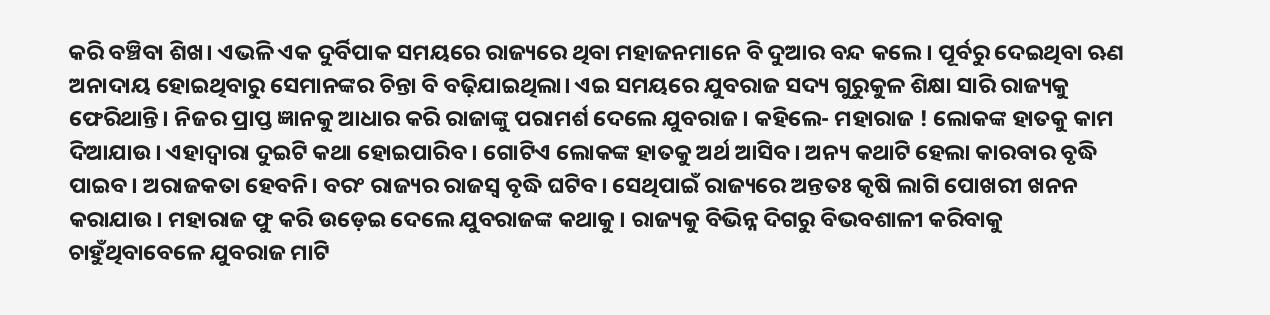କରି ବଞ୍ଚିବା ଶିଖ। ଏଭଳି ଏକ ଦୁର୍ବିପାକ ସମୟରେ ରାଜ୍ୟରେ ଥିବା ମହାଜନମାନେ ବି ଦୁଆର ବନ୍ଦ କଲେ। ପୂର୍ବରୁ ଦେଇଥିବା ଋଣ ଅନାଦାୟ ହୋଇଥିବାରୁ ସେମାନଙ୍କର ଚିନ୍ତା ବି ବଢ଼ିଯାଇଥିଲା। ଏଇ ସମୟରେ ଯୁବରାଜ ସଦ୍ୟ ଗୁରୁକୁଳ ଶିକ୍ଷା ସାରି ରାଜ୍ୟକୁ ଫେରିଥାନ୍ତି। ନିଜର ପ୍ରାପ୍ତ ଜ୍ଞାନକୁ ଆଧାର କରି ରାଜାଙ୍କୁ ପରାମର୍ଶ ଦେଲେ ଯୁବରାଜ। କହିଲେ- ମହାରାଜ ! ଲୋକଙ୍କ ହାତକୁ କାମ ଦିଆଯାଉ। ଏହାଦ୍ୱାରା ଦୁଇଟି କଥା ହୋଇପାରିବ। ଗୋଟିଏ ଲୋକଙ୍କ ହାତକୁ ଅର୍ଥ ଆସିବ। ଅନ୍ୟ କଥାଟି ହେଲା କାରବାର ବୃଦ୍ଧି ପାଇବ। ଅରାଜକତା ହେବନି। ବରଂ ରାଜ୍ୟର ରାଜସ୍ବ ବୃଦ୍ଧି ଘଟିବ। ସେଥିପାଇଁ ରାଜ୍ୟରେ ଅନ୍ତତଃ କୃଷି ଲାଗି ପୋଖରୀ ଖନନ କରାଯାଉ। ମହାରାଜ ଫୁ କରି ଉଡ଼େଇ ଦେଲେ ଯୁବରାଜଙ୍କ କଥାକୁ। ରାଜ୍ୟକୁ ବିଭିନ୍ନ ଦିଗରୁ ବିଭବଶାଳୀ କରିବାକୁ ଚାହୁଁଥିବାବେଳେ ଯୁବରାଜ ମାଟି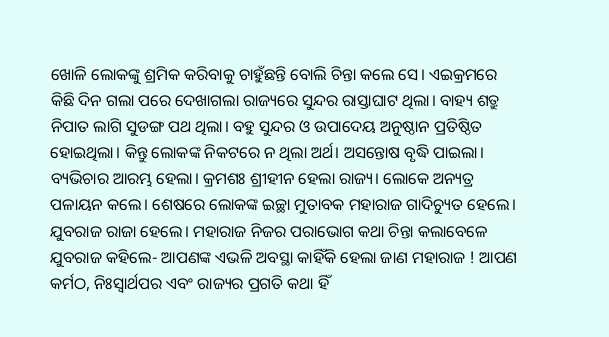ଖୋଳି ଲୋକଙ୍କୁ ଶ୍ରମିକ କରିବାକୁ ଚାହୁଁଛନ୍ତି ବୋଲି ଚିନ୍ତା କଲେ ସେ। ଏଇକ୍ରମରେ କିଛି ଦିନ ଗଲା ପରେ ଦେଖାଗଲା ରାଜ୍ୟରେ ସୁନ୍ଦର ରାସ୍ତାଘାଟ ଥିଲା। ବାହ୍ୟ ଶତ୍ରୁ ନିପାତ ଲାଗି ସୁଡଙ୍ଗ ପଥ ଥିଲା। ବହୁ ସୁନ୍ଦର ଓ ଉପାଦେୟ ଅନୁଷ୍ଠାନ ପ୍ରତିଷ୍ଠିତ ହୋଇଥିଲା। କିନ୍ତୁ ଲୋକଙ୍କ ନିକଟରେ ନ ଥିଲା ଅର୍ଥ। ଅସନ୍ତୋଷ ବୃଦ୍ଧି ପାଇଲା। ବ୍ୟଭିଚାର ଆରମ୍ଭ ହେଲା। କ୍ରମଶଃ ଶ୍ରୀହୀନ ହେଲା ରାଜ୍ୟ। ଲୋକେ ଅନ୍ୟତ୍ର ପଳାୟନ କଲେ। ଶେଷରେ ଲୋକଙ୍କ ଇଚ୍ଛା ମୁତାବକ ମହାରାଜ ଗାଦିଚ୍ୟୁତ ହେଲେ। ଯୁବରାଜ ରାଜା ହେଲେ। ମହାରାଜ ନିଜର ପରାଭୋଗ କଥା ଚିନ୍ତା କଲାବେଳେ ଯୁବରାଜ କହିଲେ- ଆପଣଙ୍କ ଏଭଳି ଅବସ୍ଥା କାହିଁକି ହେଲା ଜାଣ ମହାରାଜ ! ଆପଣ କର୍ମଠ, ନିଃସ୍ବାର୍ଥପର ଏବଂ ରାଜ୍ୟର ପ୍ରଗତି କଥା ହିଁ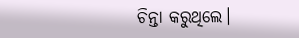ଚିନ୍ତା କରୁଥିଲେ।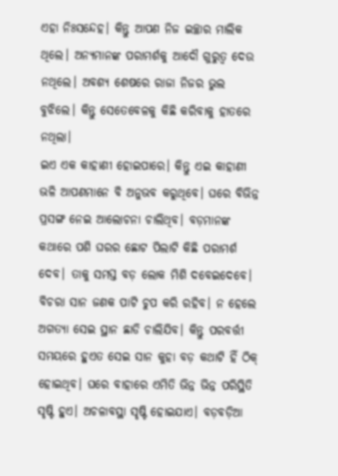ଏହା ନିଃସନ୍ଦେହ। କିନ୍ତୁ ଆପଣ ନିଜ ଇଚ୍ଛାର ମାଲିକ ଥିଲେ। ଅନ୍ୟମାନଙ୍କ ପରାମର୍ଶକୁ ଆଦୌ ଗୁରୁତ୍ୱ ଦେଉ ନଥିଲେ। ଅବଶ୍ୟ ଶେଷରେ ରାଜା ନିଜର ଭୁଲ ବୁଝିଲେ। କିନ୍ତୁ ସେତେବେଳକୁ କିଛି କରିବାକୁ ହାତରେ ନଥିଲା।
ଇଏ ଏକ କାହାଣୀ ହୋଇପାରେ। କିନ୍ତୁ ଏଇ କାହାଣୀ ଭଳି ଆପଣମାନେ ବି ଅନୁଭବ କରୁଥିବେ। ଘରେ ବିଭିନ୍ନ ପ୍ରସଙ୍ଗ ନେଇ ଆଲୋଚନା ଚାଲିଥିବ। ବଡ଼ମାନଙ୍କ କଥାରେ ପଶି ଘରର ଛୋଟ ପିଲାଟି କିଛି ପରାମର୍ଶ ଦେବ। ତାକୁ ସମସ୍ତ ବଡ଼ ଲୋକ ମିଶି ଦବେଇଦେବେ। ବିଚରା ସାନ ଜଣକ ପାଟି ଚୁପ କରି ରହିବ। ନ ହେଲେ ଅଗତ୍ୟା ସେଇ ସ୍ଥାନ ଛାଡି ଚାଲିଯିବ। କିନ୍ତୁ ପରବର୍ତ୍ତୀ ସମୟରେ ହୁଏତ ସେଇ ସାନ କୁହା ବଡ଼ କଥାଟି ହିଁ ଠିକ୍‌ ହୋଇଥିବ। ଘରେ ବାହାରେ ଏମିତି ଭିନ୍ନ ଭିନ୍ନ ପରିସ୍ଥିତି ସୃଷ୍ଟି ହୁଏ। ଅଚଳାବସ୍ଥା ସୃଷ୍ଟି ହୋଇଯାଏ। ବଡ଼ବଡ଼ିଆ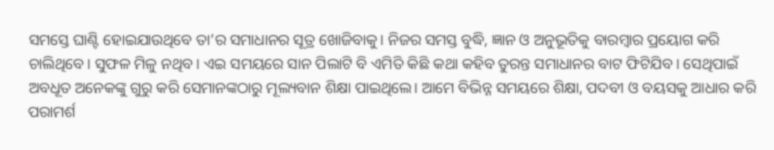ସମସ୍ତେ ଘାଣ୍ଟି ହୋଇଯାଉଥିବେ ତା’ର ସମାଧାନର ସୂତ୍ର ଖୋଜିବାକୁ। ନିଜର ସମସ୍ତ ବୁଦ୍ଧି, ଜ୍ଞାନ ଓ ଅନୁଭୂତିକୁ ବାରମ୍ବାର ପ୍ରୟୋଗ କରି ଚାଲିଥିବେ। ସୁଫଳ ମିଳୁ ନଥିବ। ଏଇ ସମୟରେ ସାନ ପିଲାଟି ବି ଏମିତି କିଛି କଥା କହିବ ତୁରନ୍ତ ସମାଧାନର ବାଟ ଫିଟିଯିବ। ସେଥିପାଇଁ ଅବଧୂତ ଅନେକଙ୍କୁ ଗୁରୁ କରି ସେମାନଙ୍କଠାରୁ ମୂଲ୍ୟବାନ ଶିକ୍ଷା ପାଇଥିଲେ। ଆମେ ବିଭିନ୍ନ ସମୟରେ ଶିକ୍ଷା, ପଦବୀ ଓ ବୟସକୁ ଆଧାର କରି ପରାମର୍ଶ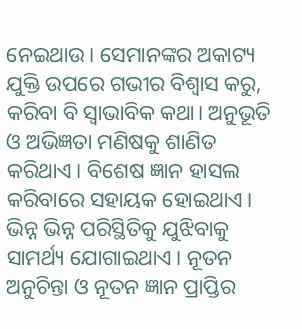ନେଇଥାଉ। ସେମାନଙ୍କର ଅକାଟ୍ୟ ଯୁକ୍ତି ଉପରେ ଗଭୀର ବିଶ୍ୱାସ କରୁ, କରିବା ବି ସ୍ବାଭାବିକ କଥା। ଅନୁଭୂତି ଓ ଅଭିଜ୍ଞତା ମଣିଷକୁ ଶାଣିତ କରିଥାଏ। ବିଶେଷ ଜ୍ଞାନ ହାସଲ କରିବାରେ ସହାୟକ ହୋଇଥାଏ। ଭିନ୍ନ ଭିନ୍ନ ପରିସ୍ଥିତିକୁ ଯୁଝିବାକୁ ସାମର୍ଥ୍ୟ ଯୋଗାଇଥାଏ। ନୂତନ ଅନୁଚିନ୍ତା ଓ ନୂତନ ଜ୍ଞାନ ପ୍ରାପ୍ତିର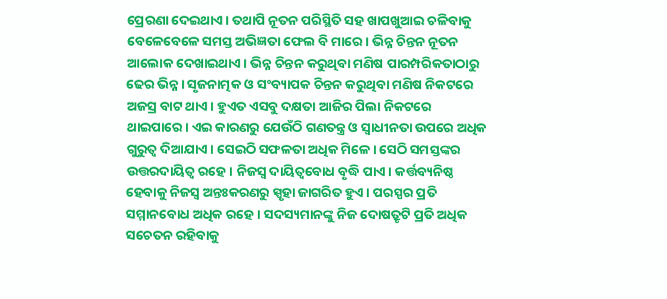ପ୍ରେରଣା ଦେଇଥାଏ। ତଥାପି ନୂତନ ପରିସ୍ଥିତି ସହ ଖାପଖୁଆଇ ଚଳିବାକୁ ବେଳେବେଳେ ସମସ୍ତ ଅଭିଜ୍ଞତା ଫେଲ ବି ମାରେ। ଭିନ୍ନ ଚିନ୍ତନ ନୂତନ ଆଲୋକ ଦେଖାଇଥାଏ। ଭିନ୍ନ ଚିନ୍ତନ କରୁଥିବା ମଣିଷ ପାରମ୍ପରିକତାଠାରୁ ଢେର ଭିନ୍ନ। ସୃଜନାତ୍ମକ ଓ ସଂବ୍ୟାପକ ଚିନ୍ତନ କରୁଥିବା ମଣିଷ ନିକଟରେ ଅଜସ୍ର ବାଟ ଥାଏ। ହୁଏତ ଏସବୁ ଦକ୍ଷତା ଆଜିର ପିଲା ନିକଟରେ ଥାଇପାରେ। ଏଇ କାରଣରୁ ଯେଉଁଠି ଗଣତନ୍ତ୍ର ଓ ସ୍ବାଧୀନତା ଉପରେ ଅଧିକ ଗୁରୁତ୍ୱ ଦିଆଯାଏ। ସେଇଠି ସଫଳତା ଅଧିକ ମିଳେ। ସେଠି ସମସ୍ତଙ୍କର ଉତ୍ତରଦାୟିତ୍ୱ ରହେ। ନିଜସ୍ବ ଦାୟିତ୍ୱବୋଧ ବୃଦ୍ଧି ପାଏ। କର୍ତ୍ତବ୍ୟନିଷ୍ଠ ହେବାକୁ ନିଜସ୍ବ ଅନ୍ତଃକରଣରୁ ସ୍ପୃହା ଜାଗରିତ ହୁଏ। ପରସ୍ପର ପ୍ରତି ସମ୍ମାନବୋଧ ଅଧିକ ରହେ। ସଦସ୍ୟମାନଙ୍କୁ ନିଜ ଦୋଷତ୍ରୃଟି ପ୍ରତି ଅଧିକ ସଚେତନ ରହିବାକୁ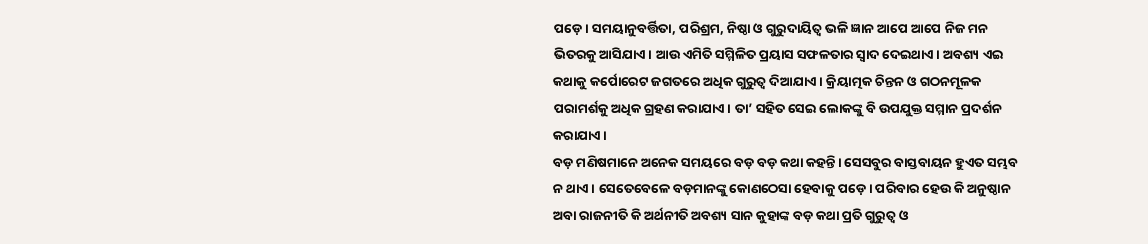ପଡ଼େ। ସମୟାନୁବର୍ତ୍ତିତା, ପରିଶ୍ରମ, ନିଷ୍ଠା ଓ ଗୁରୁଦାୟିତ୍ୱ ଭଳି ଜ୍ଞାନ ଆପେ ଆପେ ନିଜ ମନ ଭିତରକୁ ଆସିଯାଏ। ଆଉ ଏମିତି ସମ୍ମିଳିତ ପ୍ରୟାସ ସଫଳତାର ସ୍ବାଦ ଦେଇଥାଏ। ଅବଶ୍ୟ ଏଇ କଥାକୁ କର୍ପୋରେଟ ଜଗତରେ ଅଧିକ ଗୁରୁତ୍ୱ ଦିଆଯାଏ। କ୍ରିୟାତ୍ମକ ଚିନ୍ତନ ଓ ଗଠନମୂଳକ ପରାମର୍ଶକୁ ଅଧିକ ଗ୍ରହଣ କରାଯାଏ। ତା’ ସହିତ ସେଇ ଲୋକଙ୍କୁ ବି ଉପଯୁକ୍ତ ସମ୍ମାନ ପ୍ରଦର୍ଶନ କରାଯାଏ।
ବଡ଼ ମଣିଷମାନେ ଅନେକ ସମୟରେ ବଡ଼ ବଡ଼ କଥା କହନ୍ତି। ସେସବୁର ବାସ୍ତବାୟନ ହୁଏତ ସମ୍ଭବ ନ ଥାଏ। ସେତେବେଳେ ବଡ଼ମାନଙ୍କୁ କୋଣଠେସା ହେବାକୁ ପଡ଼େ। ପରିବାର ହେଉ କି ଅନୁଷ୍ଠାନ ଅବା ରାଜନୀତି କି ଅର୍ଥନୀତି ଅବଶ୍ୟ ସାନ କୁହାଙ୍କ ବଡ଼ କଥା ପ୍ରତି ଗୁରୁତ୍ୱ ଓ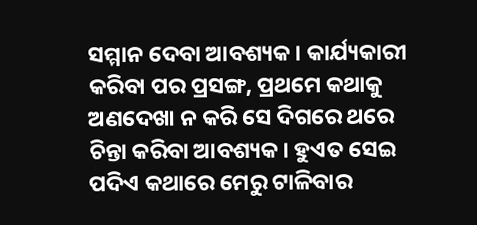ସମ୍ମାନ ଦେବା ଆବଶ୍ୟକ। କାର୍ଯ୍ୟକାରୀ କରିବା ପର ପ୍ରସଙ୍ଗ, ପ୍ରଥମେ କଥାକୁ ଅଣଦେଖା ନ କରି ସେ ଦିଗରେ ଥରେ ଚିନ୍ତା କରିବା ଆବଶ୍ୟକ। ହୁଏତ ସେଇ ପଦିଏ କଥାରେ ମେରୁ ଟାଳିବାର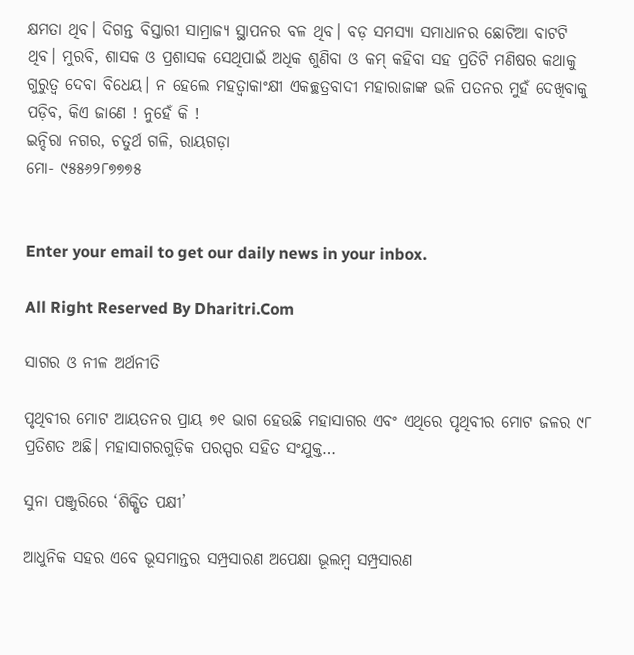କ୍ଷମତା ଥିବ। ଦିଗନ୍ତ ବିସ୍ତାରୀ ସାମ୍ରାଜ୍ୟ ସ୍ଥାପନର ବଳ ଥିବ। ବଡ଼ ସମସ୍ୟା ସମାଧାନର ଛୋଟିଆ ବାଟଟି ଥିବ। ମୁରବି, ଶାସକ ଓ ପ୍ରଶାସକ ସେଥିପାଇଁ ଅଧିକ ଶୁଣିବା ଓ କମ୍‌ କହିବା ସହ ପ୍ରତିଟି ମଣିଷର କଥାକୁ ଗୁରୁତ୍ୱ ଦେବା ବିଧେୟ। ନ ହେଲେ ମହତ୍ୱାକାଂକ୍ଷୀ ଏକଚ୍ଛତ୍ରବାଦୀ ମହାରାଜାଙ୍କ ଭଳି ପତନର ମୁହଁ ଦେଖିବାକୁ ପଡ଼ିବ, କିଏ ଜାଣେ ! ନୁହେଁ କି !
ଇନ୍ଦିରା ନଗର, ଚତୁର୍ଥ ଗଳି, ରାୟଗଡ଼ା
ମୋ- ୯୫୫୬୨୮୭୭୭୫


Enter your email to get our daily news in your inbox.

All Right Reserved By Dharitri.Com

ସାଗର ଓ ନୀଳ ଅର୍ଥନୀତି

ପୃଥିବୀର ମୋଟ ଆୟତନର ପ୍ରାୟ ୭୧ ଭାଗ ହେଉଛି ମହାସାଗର ଏବଂ ଏଥିରେ ପୃଥିବୀର ମୋଟ ଜଳର ୯୮ ପ୍ରତିଶତ ଅଛି। ମହାସାଗରଗୁଡ଼ିକ ପରସ୍ପର ସହିତ ସଂଯୁକ୍ତ…

ସୁନା ପଞ୍ଜୁରିରେ ‘ଶିକ୍ଷିତ ପକ୍ଷୀ’

ଆଧୁନିକ ସହର ଏବେ ଭୂସମାନ୍ତର ସମ୍ପ୍ରସାରଣ ଅପେକ୍ଷା ଭୂଲମ୍ବ ସମ୍ପ୍ରସାରଣ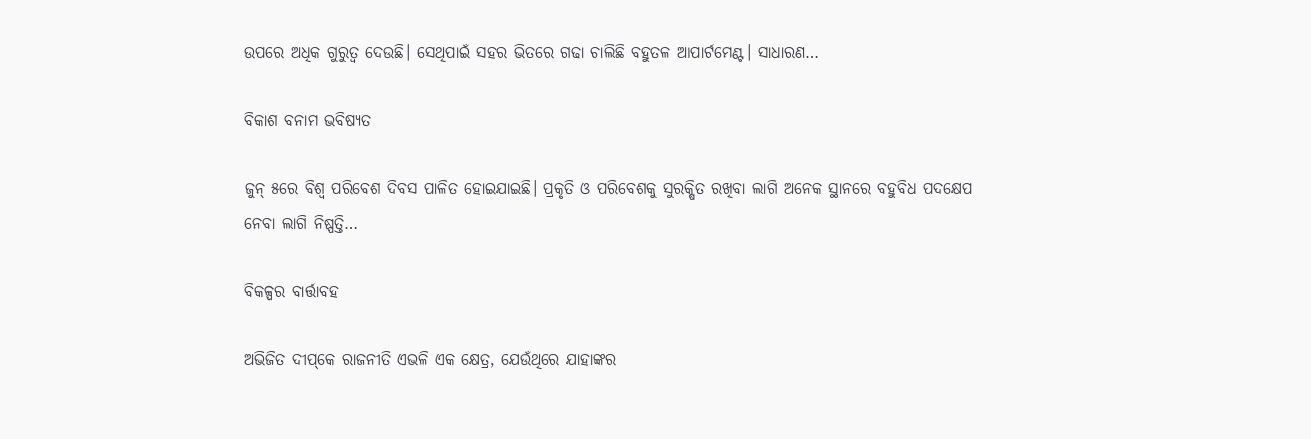ଉପରେ ଅଧିକ ଗୁରୁତ୍ୱ ଦେଉଛି। ସେଥିପାଇଁ ସହର ଭିତରେ ଗଢା ଚାଲିଛି ବହୁତଳ ଆପାର୍ଟମେଣ୍ଟ। ସାଧାରଣ…

ବିକାଶ ବନାମ ଭବିଷ୍ୟତ

ଜୁନ୍‌ ୫ରେ ବିଶ୍ୱ ପରିବେଶ ଦିବସ ପାଳିତ ହୋଇଯାଇଛି। ପ୍ରକୃତି ଓ ପରିବେଶକୁ ସୁରକ୍ଷିତ ରଖିବା ଲାଗି ଅନେକ ସ୍ଥାନରେ ବହୁବିଧ ପଦକ୍ଷେପ ନେବା ଲାଗି ନିଷ୍ପତ୍ତି…

ବିକଳ୍ପର ବାର୍ତ୍ତାବହ

ଅଭିଜିତ ଦୀପ୍‌କେ ରାଜନୀତି ଏଭଳି ଏକ କ୍ଷେତ୍ର, ଯେଉଁଥିରେ ଯାହାଙ୍କର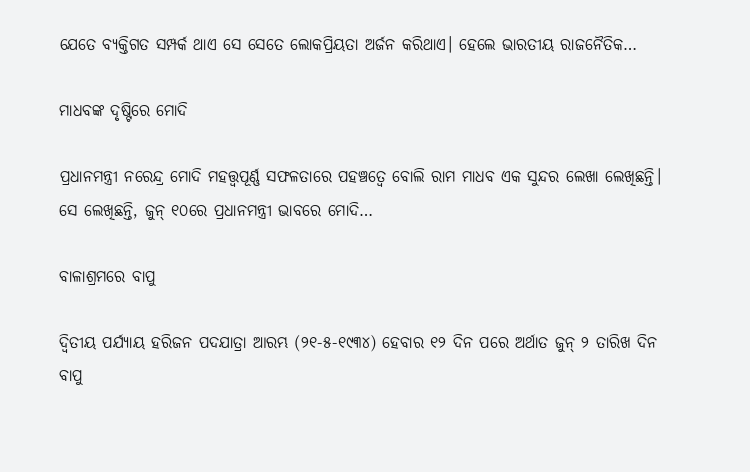ଯେତେ ବ୍ୟକ୍ତିଗତ ସମ୍ପର୍କ ଥାଏ ସେ ସେତେ ଲୋକପ୍ରିୟତା ଅର୍ଜନ କରିଥାଏ। ହେଲେ ଭାରତୀୟ ରାଜନୈତିକ…

ମାଧବଙ୍କ ଦୃଷ୍ଟିରେ ମୋଦି

ପ୍ରଧାନମନ୍ତ୍ରୀ ନରେନ୍ଦ୍ର ମୋଦି ମହତ୍ତ୍ୱପୂର୍ଣ୍ଣ ସଫଳତାରେ ପହଞ୍ଚତ୍ୱେ ବୋଲି ରାମ ମାଧବ ଏକ ସୁନ୍ଦର ଲେଖା ଲେଖିଛନ୍ତି। ସେ ଲେଖିଛନ୍ତି, ଜୁନ୍‌ ୧୦ରେ ପ୍ରଧାନମନ୍ତ୍ରୀ ଭାବରେ ମୋଦି…

ବାଳାଶ୍ରମରେ ବାପୁ

ଦ୍ବିତୀୟ ପର୍ଯ୍ୟାୟ ହରିଜନ ପଦଯାତ୍ରା ଆରମ୍ଭ (୨୧-୫-୧୯୩୪) ହେବାର ୧୨ ଦିନ ପରେ ଅର୍ଥାତ ଜୁନ୍‌ ୨ ତାରିଖ ଦିନ ବାପୁ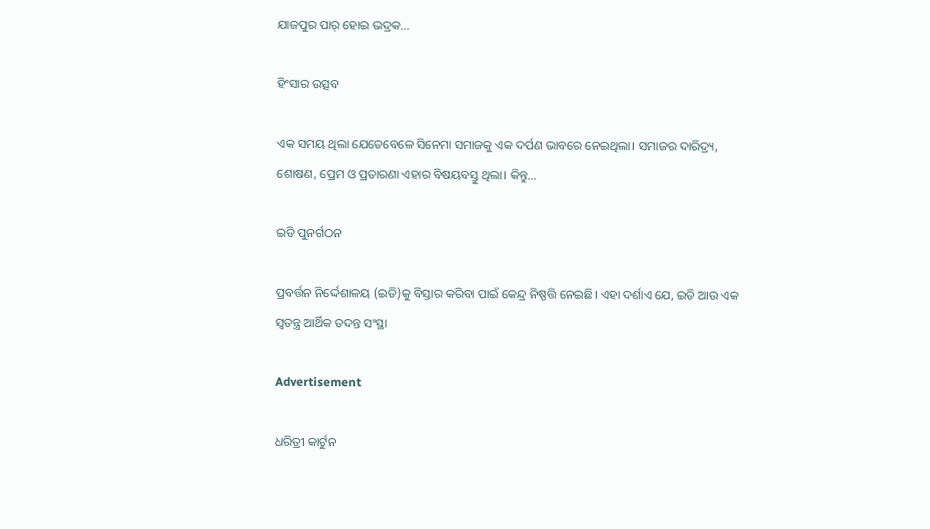ଯାଜପୁର ପାର୍‌ ହୋଇ ଭଦ୍ରକ…

ହିଂସାର ଉତ୍ସବ

ଏକ ସମୟ ଥିଲା ଯେତେବେଳେ ସିନେମା ସମାଜକୁ ଏକ ଦର୍ପଣ ଭାବରେ ନେଇଥିଲା। ସମାଜର ଦାରିଦ୍ର୍ୟ, ଶୋଷଣ, ପ୍ରେମ ଓ ପ୍ରତାରଣା ଏହାର ବିଷୟବସ୍ତୁ ଥିଲା। କିନ୍ତୁ…

ଇଡି ପୁନର୍ଗଠନ

ପ୍ରବର୍ତ୍ତନ ନିର୍ଦ୍ଦେଶାଳୟ (ଇଡି)କୁ ବିସ୍ତାର କରିବା ପାଇଁ କେନ୍ଦ୍ର ନିଷ୍ପତ୍ତି ନେଇଛି। ଏହା ଦର୍ଶାଏ ଯେ, ଇଡି ଆଉ ଏକ ସ୍ବତନ୍ତ୍ର ଆର୍ଥିକ ତଦନ୍ତ ସଂସ୍ଥା

Advertisement

ଧରିତ୍ରୀ କାର୍ଟୁନ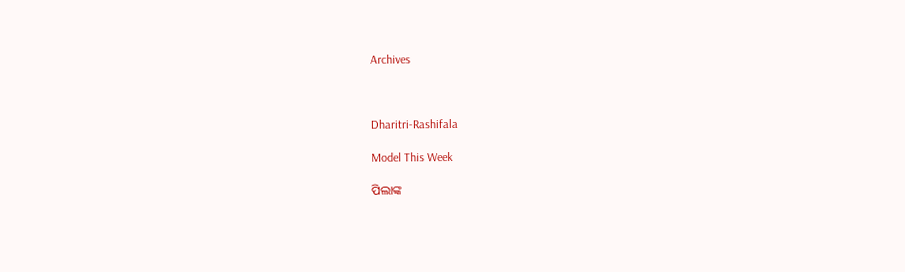Archives



Dharitri-Rashifala

Model This Week

ପିଲାଙ୍କ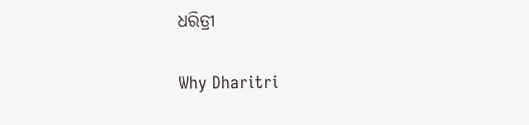ଧରିତ୍ରୀ

Why Dharitri